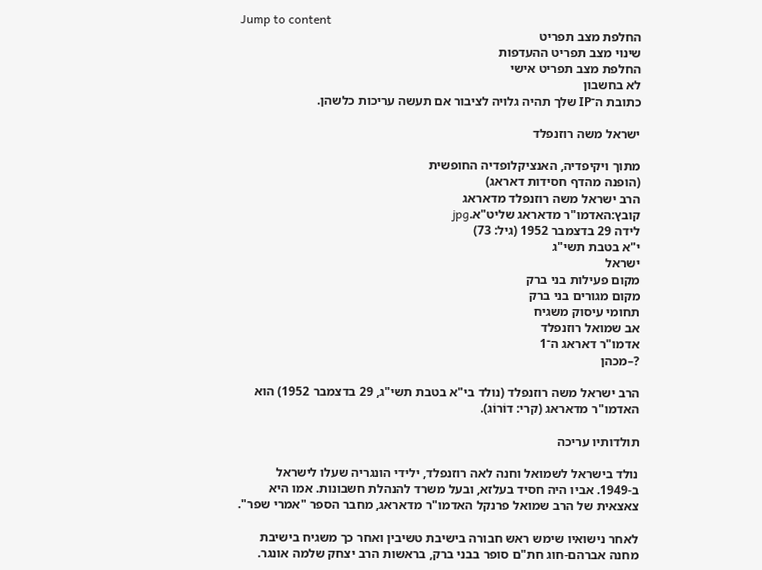Jump to content
החלפת מצב תפריט
שינוי מצב תפריט ההעדפות
החלפת מצב תפריט אישי
לא בחשבון
כתובת ה־IP שלך תהיה גלויה לציבור אם תעשה עריכות כלשהן.

ישראל משה רוזנפלד

מתוך ויקיפדיה, האנציקלופדיה החופשית
(הופנה מהדף חסידות דאראג)
הרב ישראל משה רוזנפלד מדאראג
קובץ:האדמו"ר מדאראג שליט"א.jpg
לידה 29 בדצמבר 1952 (גיל: 73)
י"א בטבת תשי"ג
ישראל
מקום פעילות בני ברק
מקום מגורים בני ברק
תחומי עיסוק משגיח
אב שמואל רוזנפלד
אדמו"ר דאראג ה־1
?–מכהן

הרב ישראל משה רוזנפלד (נולד בי"א בטבת תשי"ג, 29 בדצמבר 1952) הוא האדמו"ר מדאראג (קרי: דוֹרוֹג).

תולדותיו עריכה

נולד בישראל לשמואל וחנה לאה רוזנפלד, ילידי הונגריה שעלו לישראל ב-1949. אביו היה חסיד בעלזא, ובעל משרד להנהלת חשבונות. אמו היא צאצאית של הרב שמואל פרנקל האדמו"ר מדאראג, מחבר הספר "אמרי שפר".

לאחר נישואיו שימש ראש חבורה בישיבת טשיבין ואחר כך משגיח בישיבת מחנה אברהם-חוג חת"ם סופר בבני ברק, בראשות הרב יצחק שלמה אונגר.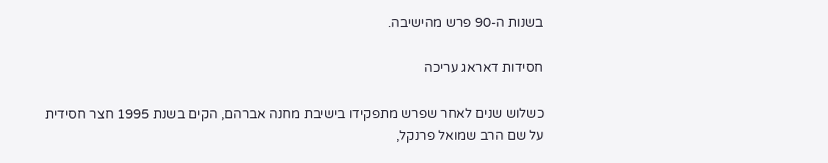בשנות ה-90 פרש מהישיבה.

חסידות דאראג עריכה

כשלוש שנים לאחר שפרש מתפקידו בישיבת מחנה אברהם, הקים בשנת 1995 חצר חסידית על שם הרב שמואל פרנקל,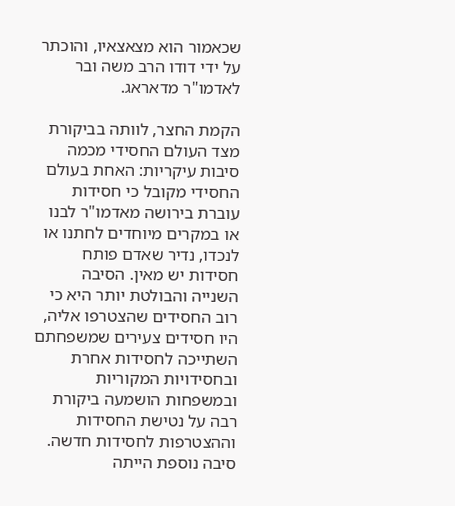שכאמור הוא מצאצאיו, והוכתר על ידי דודו הרב משה ובר לאדמו"ר מדאראג.

הקמת החצר, לוותה בביקורת מצד העולם החסידי מכמה סיבות עיקריות: האחת בעולם החסידי מקובל כי חסידות עוברת בירושה מאדמו"ר לבנו או במקרים מיוחדים לחתנו או לנכדו, נדיר שאדם פותח חסידות יש מאין. הסיבה השנייה והבולטת יותר היא כי רוב החסידים שהצטרפו אליה, היו חסידים צעירים שמשפחתם השתייכה לחסידות אחרת ובחסידויות המקוריות ובמשפחות הושמעה ביקורת רבה על נטישת החסידות וההצטרפות לחסידות חדשה. סיבה נוספת הייתה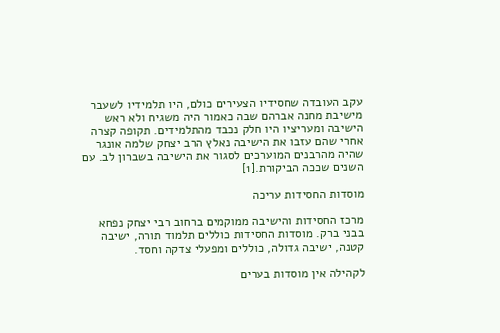עקב העובדה שחסידיו הצעירים כולם, היו תלמידיו לשעבר מישיבת מחנה אברהם שבה כאמור היה משגיח ולא ראש הישיבה ומעריציו היו חלק נכבד מהתלמידים. תקופה קצרה אחרי שהם עזבו את הישיבה נאלץ הרב יצחק שלמה אונגר שהיה מהרבנים המוערכים לסגור את הישיבה בשברון לב. עם השנים שככה הביקורת.[1]

מוסדות החסידות עריכה

מרכז החסידות והישיבה ממוקמים ברחוב רבי יצחק נפחא בבני ברק. מוסדות החסידות כוללים תלמוד תורה, ישיבה קטנה, ישיבה גדולה, כוללים ומפעלי צדקה וחסד.

לקהילה אין מוסדות בערים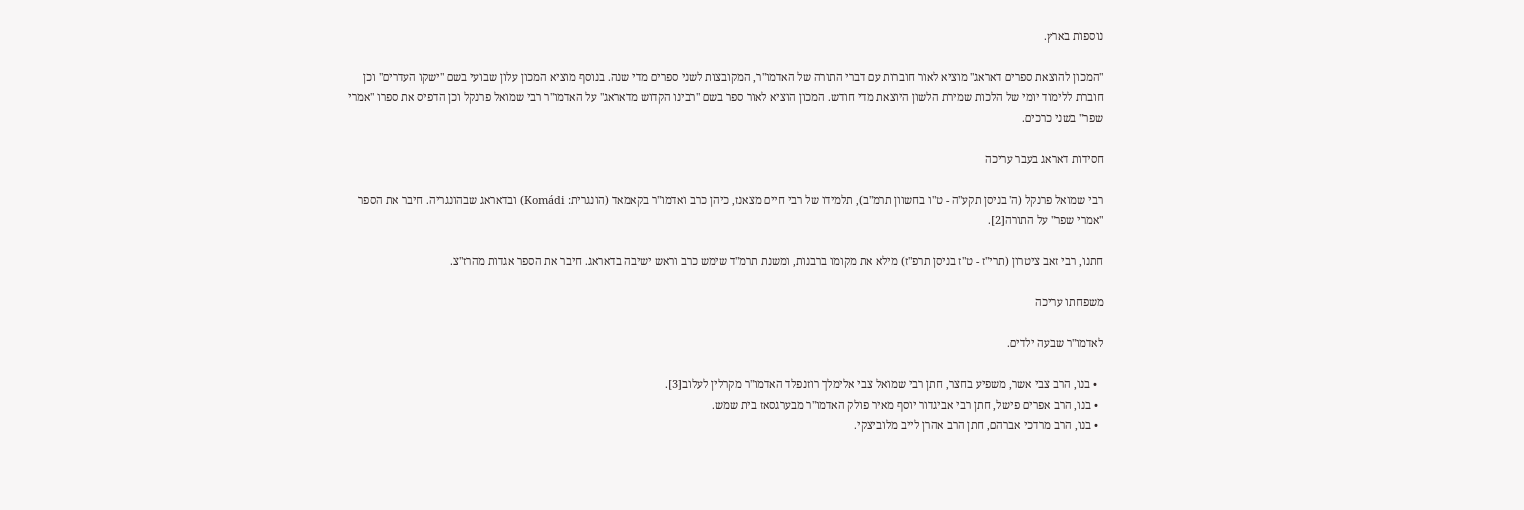נוספות בארץ.

"המכון להוצאת ספרים דאראג" מוציא לאור חוברות עם דברי התורה של האדמו"ר, המקובצות לשני ספרים מדי שנה. בנוסף מוציא המכון עלון שבועי בשם "ישקו העדרים" וכן חוברת ללימוד יומי של הלכות שמירת הלשון היוצאת מדי חודש. המכון הוציא לאור ספר בשם "רבינו הקדוש מדאראג" על האדמו"ר רבי שמואל פרנקל וכן הדפיס את ספרו "אמרי שפר" בשני כרכים.

חסידות דאראג בעבר עריכה

רבי שמואל פרנקל (ה' בניסן תקע"ה - ט"ו בחשוון תרמ"ב), תלמידו של רבי חיים מצאנז, כיהן כרב ואדמו"ר בקאמאד (הונגרית: Komádi) ובדאראג שבהונגריה. חיבר את הספר "אמרי שפר" על התורה[2].

חתנו, רבי זאב ציטרון (תרי"ז - ט"ז בניסן תרפ"ז) מילא את מקומו ברבנות, ומשנת תרמ"ד שימש כרב וראש ישיבה בדאראג. חיבר את הספר אגדות מהרז"צ.

משפחתו עריכה

לאדמו"ר שבעה ילדים.

  • בנו, הרב צבי אשר, משפיע בחצר, חתן רבי שמואל צבי אלימלך רוזנפלד האדמו"ר מקרלין לעלוב[3].
  • בנו, הרב אפרים פישל, חתן רבי אביגדור יוסף מאיר פולק האדמו"ר מבערגסאז בית שמש.
  • בנו, הרב מרדכי אברהם, חתן הרב אהרן לייב מלוביצקי.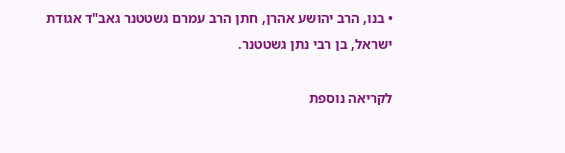• בנו, הרב יהושע אהרן, חתן הרב עמרם גשטטנר גאב"ד אגודת ישראל, בן רבי נתן גשטטנר.

לקריאה נוספת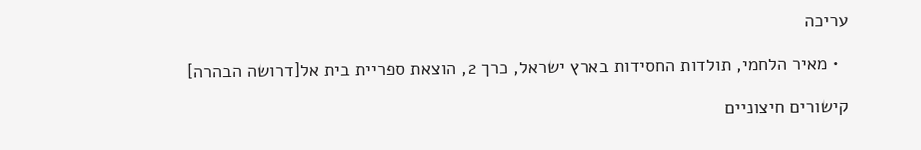עריכה

  • מאיר הלחמי, תולדות החסידות בארץ ישראל, כרך 2, הוצאת ספריית בית אל[דרושה הבהרה]

קישורים חיצוניים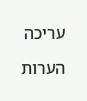עריכה

הערות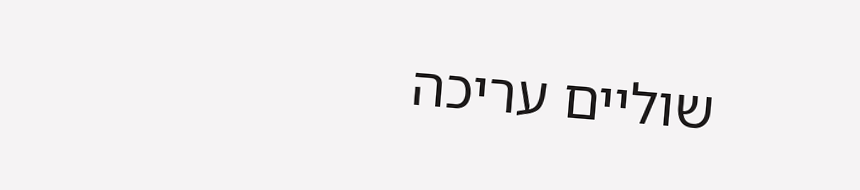שוליים עריכה